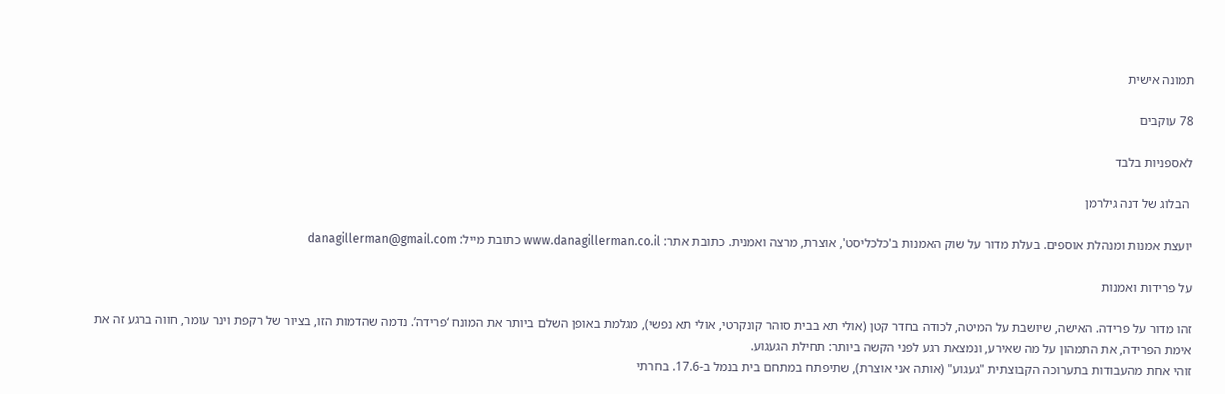תמונה אישית

78 עוקבים

לאספניות בלבד

 הבלוג של דנה גילרמן

יועצת אמנות ומנהלת אוספים. בעלת מדור על שוק האמנות ב'כלכליסט', אוצרת, מרצה ואמנית. כתובת אתר: www.danagillerman.co.il כתובת מייל: danagillerman@gmail.com

על פרידות ואמנות

זהו מדור על פרידה. האישה, שיושבת על המיטה, לכודה בחדר קטן (אולי תא בבית סוהר קונקרטי, אולי תא נפשי), מגלמת באופן השלם ביותר את המונח ‘פרידה’. נדמה שהדמות הזו, בציור של רקפת וינר עומר, חווה ברגע זה את אימת הפרידה, את התמהון על מה שאירע, ונמצאת רגע לפני הקשה ביותר: תחילת הגעגוע.
זוהי אחת מהעבודות בתערוכה הקבוצתית "געגוע" (אותה אני אוצרת), שתיפתח במתחם בית בנמל ב-17.6. בחרתי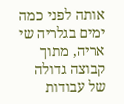אותה לפני כמה ימים בגלריה שי אריה, מתוך קבוצה גדולה של עבודות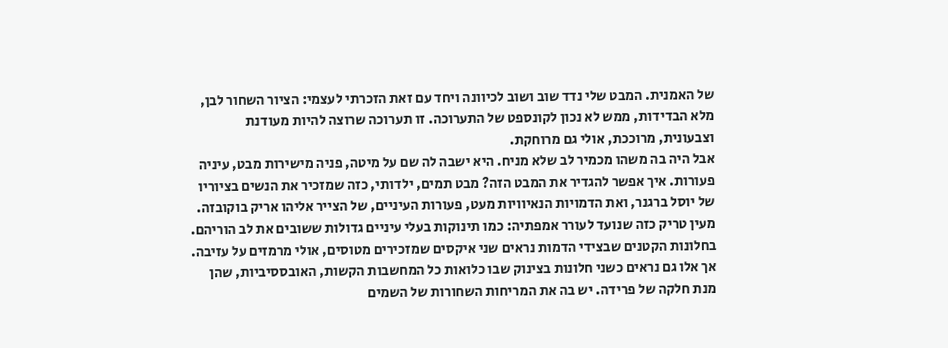של האמנית. המבט שלי נדד שוב ושוב לכיוונה ויחד עם זאת הזכרתי לעצמי: הציור השחור לבן, מלא הבדידות, ממש לא נכון לקונספט של התערוכה. זו תערוכה שרוצה להיות מעודנת וצבעונית, מרוככת, אולי גם מרוחקת.
אבל היה בה משהו מכמיר לב שלא מניח. היא ישבה לה שם על מיטה, פניה מישירות מבט, עיניה פעורות. איך אפשר להגדיר את המבט הזה? מבט תמים, ילדותי, כזה שמזכיר את הנשים בציוריו של יוסל ברגנר, ואת הדמויות הנאיוויות מעט, פעורות העיניים, של הצייר אליהו אריק בוקובזה. מעין טריק כזה שנועד לעורר אמפתיה: כמו תינוקות בעלי עיניים גדולות ששובים את לב הוריהם.
בחלונות הקטנים שבצידי הדמות נראים שני איקסים שמזכירים מטוסים, אולי מרמזים על עזיבה. אך אלו גם נראים כשני חלונות בצינוק שבו כלואות כל המחשבות הקשות, האובססיביות, שהן מנת חלקה של פרידה. יש בה את המריחות השחורות של השמים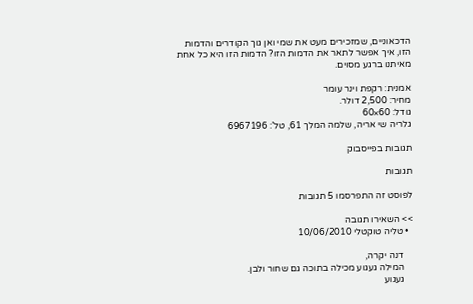הדכאוניים, שמזכירים מעט את שמי ואן גוך הקודרים והדמות הזו, איך אפשר לתאר את הדמות הזו? הדמות הזו היא כל אחת מאיתנו ברגע מסוים.

אמנית: רקפת וינר עומר
מחיר: 2,500 דולר.
גודל: 60×60
גלריה שי אריה, שלמה המלך 61, טל’: 6967196

תגובות בפייסבוק

תגובות

לפוסט זה התפרסמו 5 תגובות

>> השאירו תגובה
  • טליה טוקטלי 10/06/2010

    דנה יקרה,
    המילה געגוע מכילה בתוכה גם שחור ולבן.
    געגוע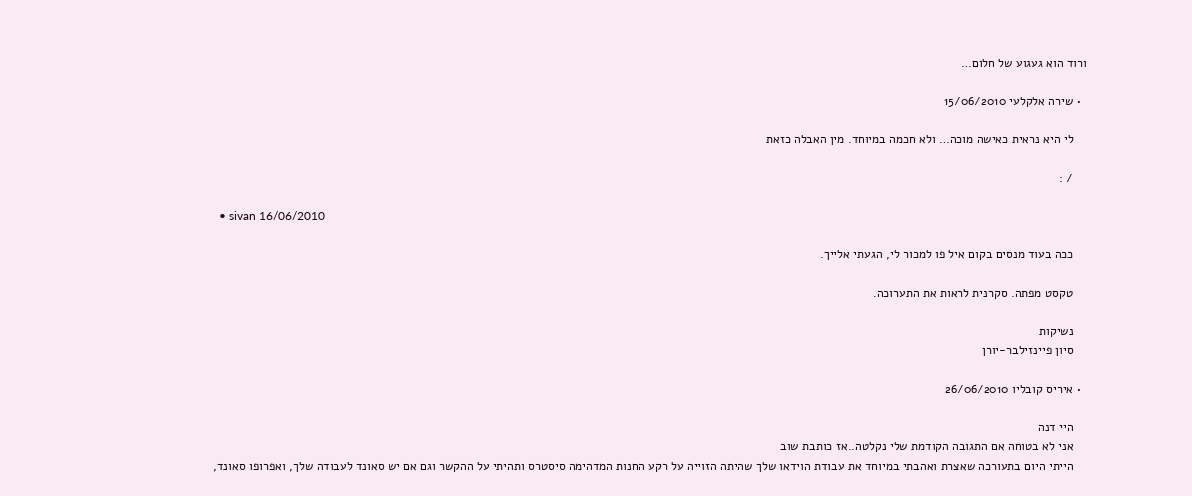ורוד הוא געגוע של חלום…

  • שירה אלקלעי 15/06/2010

    לי היא נראית כאישה מוכה… ולא חכמה במיוחד. מין האבלה כזאת

    / :

  • sivan 16/06/2010

    ככה בעוד מנסים בקום איל פו למכור לי, הגעתי אלייך.

    טקסט מפתה. סקרנית לראות את התערוכה.

    נשיקות
    סיון פיינזילבר-יורן

  • איריס קובליו 26/06/2010

    היי דנה
    אני לא בטוחה אם התגובה הקודמת שלי נקלטה..אז כותבת שוב
    הייתי היום בתעורכה שאצרת ואהבתי במיוחד את עבודת הוידאו שלך שהיתה הזוייה על רקע החנות המדהימה סיסטרס ותהיתי על ההקשר וגם אם יש סאונד לעבודה שלך, ואפרופו סאונד,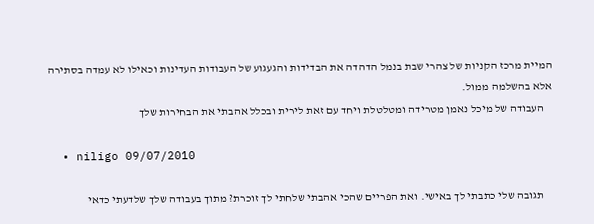המיית מרכז הקניות של צהרי שבת בנמל הדהדה את הבדידות והגעגוע של העבודות העדינות וכאילו לא עמדה בסתירה אלא בהשלמה ממול.
    העבודה של מיכל נאמן מטרידה ומטלטלת ויחד עם זאת לירית ובכלל אהבתי את הבחירות שלך

  • niligo 09/07/2010

    תגובה שלי כתבתי לך באישי. ואת הפריים שהכי אהבתי שלחתי לך זוכרת? מתוך בעבודה שלך שלדעתי כדאי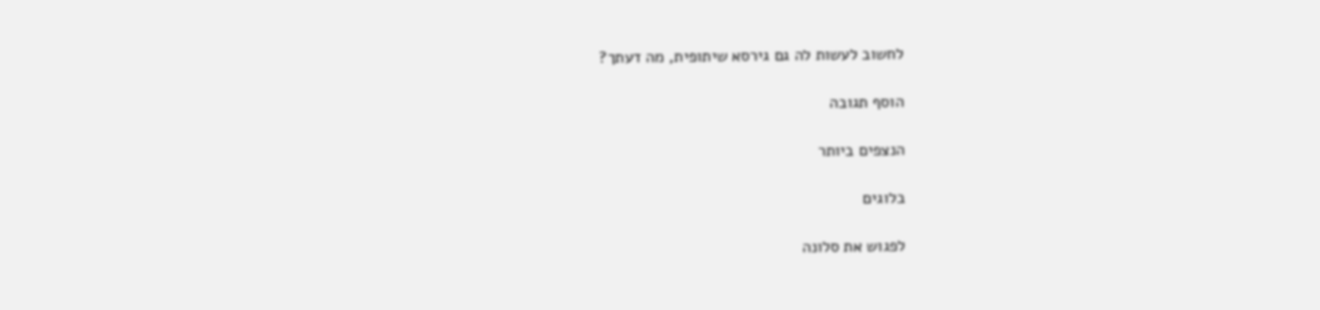לחשוב לעשות לה גם גירסא שיתופית, מה דעתך?

הוסף תגובה

הנצפים ביותר

בלוגים

לפגוש את סלונה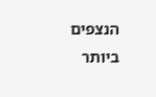הנצפים ביותר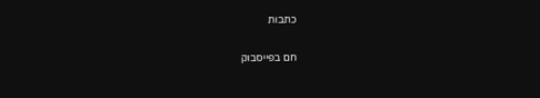כתבות

חם בפייסבוק